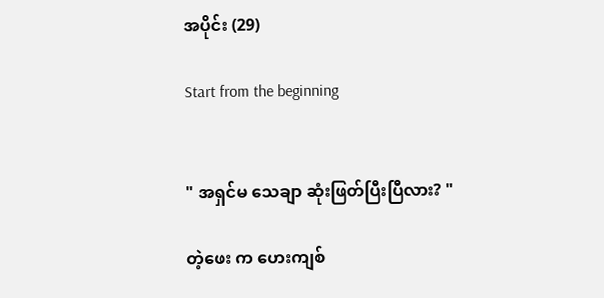အပိုင်း (29)

Start from the beginning


" အရှင်မ သေချာ ဆုံးဖြတ်ပြီးပြီလား? "

တဲ့ဖေး က ဟေးကျစ်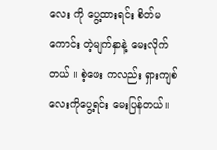လေး ကို ပွေ့ထားရင်း စိတ်မကောင်း တဲ့မျက်နှာနဲ့ မေးလိုက်တယ် ။ စဲ့ဖေး ကလည်း ရှားကျစ်လေးကိုပွေ့ရင်း မေးပြန်တယ်။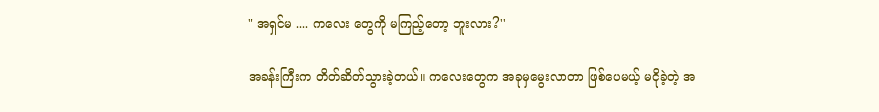" အရှင်မ .... ကလေး တွေကို မကြည့်တော့ ဘူးလား?''

အခန်းကြီးက တိတ်ဆိတ်သွားခဲ့တယ်။ ကလေးတွေက အခုမှမွေးလာတာ ဖြစ်ပေမယ့် မငိုခဲ့တဲ့ အ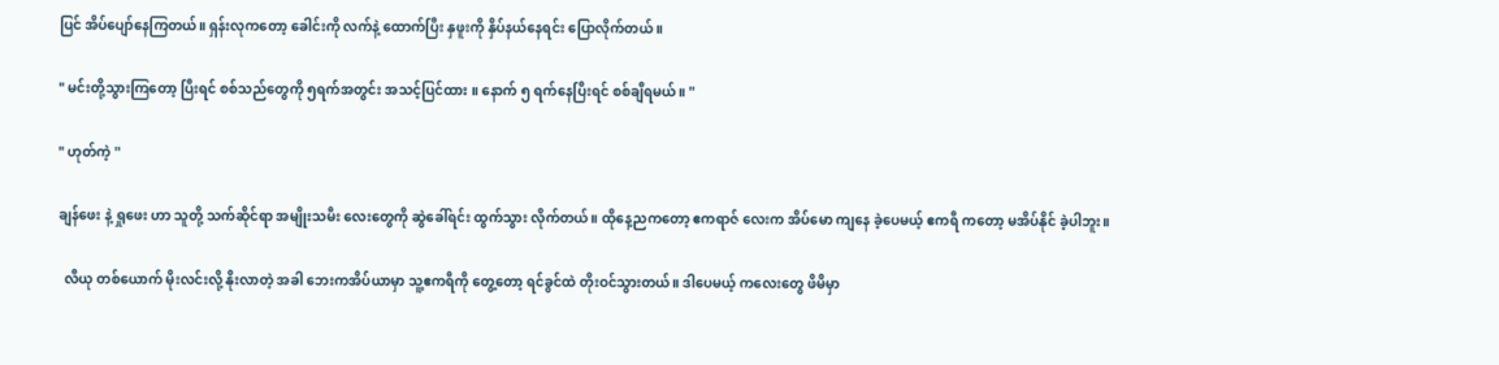ပြင် အိပ်ပျော်နေကြတယ်။ ရှန်းလုကတော့ ခေါင်းကို လက်နဲ့ ထောက်ပြီး နှဖူးကို နှိပ်နယ်နေရင်း ပြောလိုက်တယ် ။

" မင်းတို့သွားကြတော့ ပြီးရင် စစ်သည်တွေကို ၅ရက်အတွင်း အသင့်ပြင်ထား ။ နောက် ၅ ရက်နေပြီးရင် စစ်ချီရမယ်။ ''

" ဟုတ်ကဲ့ ''

ချန်ဖေး နဲ့ ရှုဖေး ဟာ သူတို့ သက်ဆိုင်ရာ အမျိုးသမီး လေးတွေကို ဆွဲခေါ်ရင်း ထွက်သွား လိုက်တယ်။ ထိုနေ့ညကတော့ ဧကရာဇ် လေးက အိပ်မော ကျနေ ခဲ့ပေမယ့် ဧကရီ ကတော့ မအိပ်နိုင် ခဲ့ပါဘူး။

  လီယု တစ်ယောက် မိုးလင်းလို့ နိုးလာတဲ့ အခါ ဘေးကအိပ်ယာမှာ သူ့ဧကရီကို တွေ့တော့ ရင်ခွင်ထဲ တိုးဝင်သွားတယ်။ ဒါပေမယ့် ကလေးတွေ ဖိမိမှာ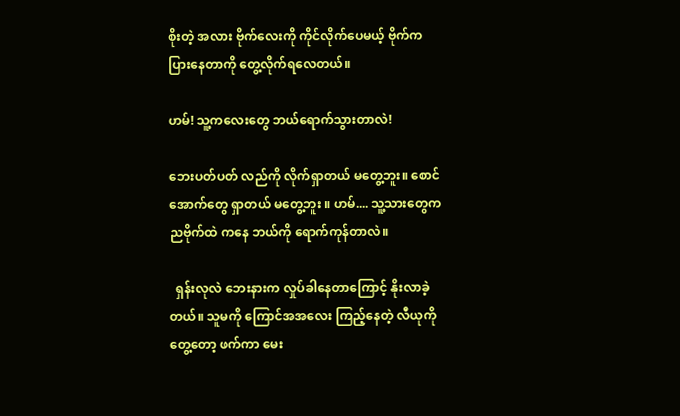စိုးတဲ့ အလား ဗိုက်လေးကို ကိုင်လိုက်ပေမယ့် ဗိုက်က ပြားနေတာကို တွေ့လိုက်ရလေတယ်။

ဟမ်! သူ့ကလေးတွေ ဘယ်ရောက်သွားတာလဲ!

ဘေးပတ်ပတ် လည်ကို လိုက်ရှာတယ် မတွေ့ဘူး။ စောင်အောက်တွေ ရှာတယ် မတွေ့ဘူး ။ ဟမ်.... သူ့သားတွေကညဗိုက်ထဲ ကနေ ဘယ်ကို ရောက်ကုန်တာလဲ။

  ရှန်းလုလဲ ဘေးနားက လှုပ်ခါနေတာကြောင့် နိုးလာခဲ့တယ်။ သူမကို ကြောင်အအလေး ကြည့်နေတဲ့ လီယုကို တွေ့တော့ ဖက်ကာ မေး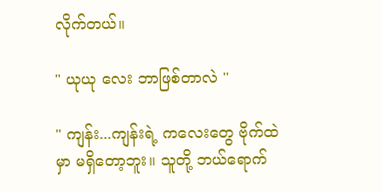လိုက်တယ်။

" ယုယု လေး ဘာဖြစ်တာလဲ ''

" ကျန်း...ကျန်းရဲ့ ကလေးတွေ ဗိုက်ထဲ မှာ မရှိတော့ဘူး။ သူတို့ ဘယ်ရောက်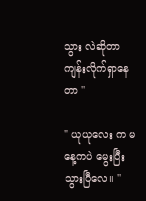သွား လဲဆိုတာ ကျန်းလိုက်ရှာနေတာ ''

" ယုယုလေး က မနေ့ကပဲ မွေးပြီးသွားပြီလေ။ ''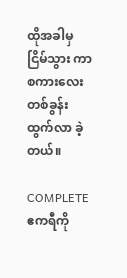ထိုအခါမှ ငြိမ်သွား ကာ စကားလေး တစ်ခွန်း ထွက်လာ ခဲ့တယ်။

COMPLETE  ဧကရီကို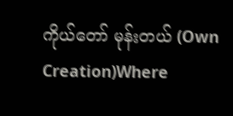ကိုယ်တော် မုန်းတယ် (Own Creation)Where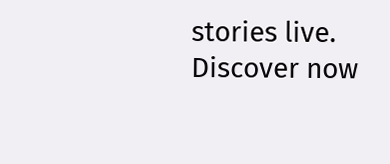stories live. Discover now